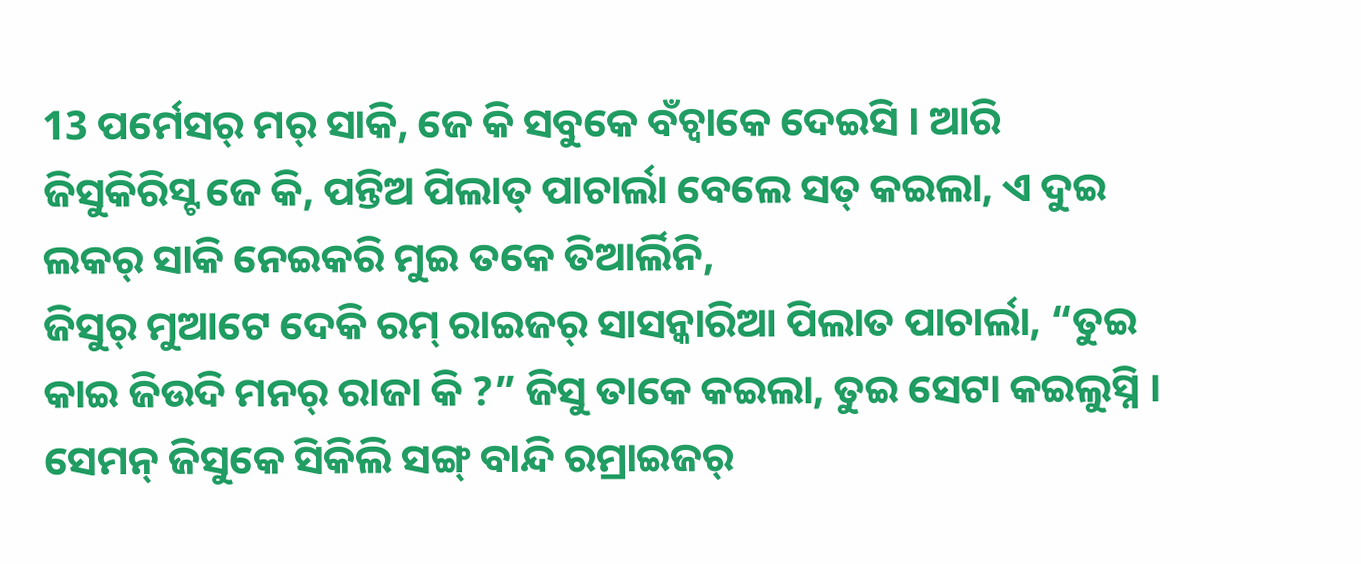13 ପର୍ମେସର୍ ମର୍ ସାକି, ଜେ କି ସବୁକେ ବଁଚ୍ବାକେ ଦେଇସି । ଆରି ଜିସୁକିରିସ୍ଟ ଜେ କି, ପନ୍ତିଅ ପିଲାତ୍ ପାଚାର୍ଲା ବେଲେ ସତ୍ କଇଲା, ଏ ଦୁଇ ଲକର୍ ସାକି ନେଇକରି ମୁଇ ତକେ ତିଆର୍ଲିନି,
ଜିସୁର୍ ମୁଆଟେ ଦେକି ରମ୍ ରାଇଜର୍ ସାସନ୍କାରିଆ ପିଲାତ ପାଚାର୍ଲା, “ତୁଇ କାଇ ଜିଉଦି ମନର୍ ରାଜା କି ?” ଜିସୁ ତାକେ କଇଲା, ତୁଇ ସେଟା କଇଲୁସ୍ନି ।
ସେମନ୍ ଜିସୁକେ ସିକିଲି ସଙ୍ଗ୍ ବାନ୍ଦି ରମ୍ରାଇଜର୍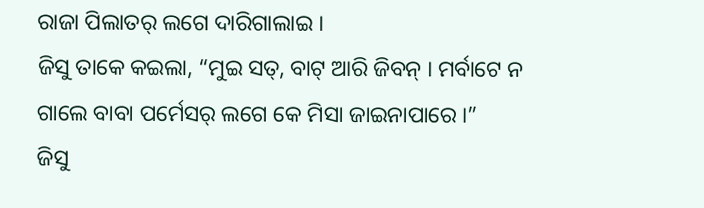ରାଜା ପିଲାତର୍ ଲଗେ ଦାରିଗାଲାଇ ।
ଜିସୁ ତାକେ କଇଲା, “ମୁଇ ସତ୍, ବାଟ୍ ଆରି ଜିବନ୍ । ମର୍ବାଟେ ନ ଗାଲେ ବାବା ପର୍ମେସର୍ ଲଗେ କେ ମିସା ଜାଇନାପାରେ ।”
ଜିସୁ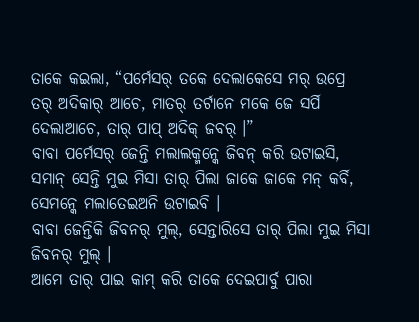ତାକେ କଇଲା, “ପର୍ମେସର୍ ତକେ ଦେଲାକେସେ ମର୍ ଉପ୍ରେ ତର୍ ଅଦିକାର୍ ଆଚେ, ମାତର୍ ତର୍ଟାନେ ମକେ ଜେ ସର୍ପି ଦେଲାଆଚେ, ତାର୍ ପାପ୍ ଅଦିକ୍ ଜବର୍ ।”
ବାବା ପର୍ମେସର୍ ଜେନ୍ତି ମଲାଲକ୍ମନ୍କେ ଜିବନ୍ କରି ଉଟାଇସି, ସମାନ୍ ସେନ୍ତି ମୁଇ ମିସା ତାର୍ ପିଲା ଜାକେ ଜାକେ ମନ୍ କର୍ବି, ସେମନ୍କେ ମଲାତେଇଅନି ଉଟାଇବି ।
ବାବା ଜେନ୍ତିକି ଜିବନର୍ ମୁଲ୍, ସେନ୍ତାରିସେ ତାର୍ ପିଲା ମୁଇ ମିସା ଜିବନର୍ ମୁଲ୍ ।
ଆମେ ତାର୍ ପାଇ କାମ୍ କରି ତାକେ ଦେଇପାର୍ବୁ ପାରା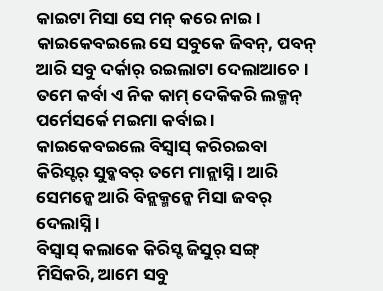କାଇଟା ମିସା ସେ ମନ୍ କରେ ନାଇ । କାଇକେବଇଲେ ସେ ସବୁକେ ଜିବନ୍, ପବନ୍ ଆରି ସବୁ ଦର୍କାର୍ ରଇଲାଟା ଦେଲାଆଚେ ।
ତମେ କର୍ବା ଏ ନିକ କାମ୍ ଦେକିକରି ଲକ୍ମନ୍ ପର୍ମେସର୍କେ ମଇମା କର୍ବାଇ । କାଇକେବଇଲେ ବିସ୍ବାସ୍ କରିରଇବା କିରିସ୍ଟର୍ ସୁବ୍କବର୍ ତମେ ମାନ୍ଲାସ୍ନି । ଆରି ସେମନ୍କେ ଆରି ବିନ୍ଲକ୍ମନ୍କେ ମିସା ଜବର୍ ଦେଲାସ୍ନି ।
ବିସ୍ବାସ୍ କଲାକେ କିରିସ୍ଟ ଜିସୁର୍ ସଙ୍ଗ୍ ମିସିକରି, ଆମେ ସବୁ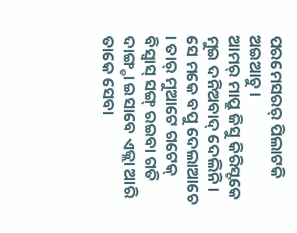ପରମେସରର୍ ପିଲାଟକି ଅଇଆଚୁ ।
ଆମର୍ ମାପ୍ରୁ ଜିସୁ କିରିସ୍ଟକେ ମୁଇ ଦନିଅବାଦ୍ ଦେଲିନି । ସେ ମକେ ବପୁ ଦେଲାଆଚେ । ତାର୍ ମୁଆଟେ ଗଟେକ୍ ବିସ୍ବାସ୍ ସଙ୍ଗ୍ ରଇବା ଗତି ଦାଙ୍ଗ୍ଡା ଇସାବେ ଏଜ୍ଲା ଆରି ତାକେ ସେବା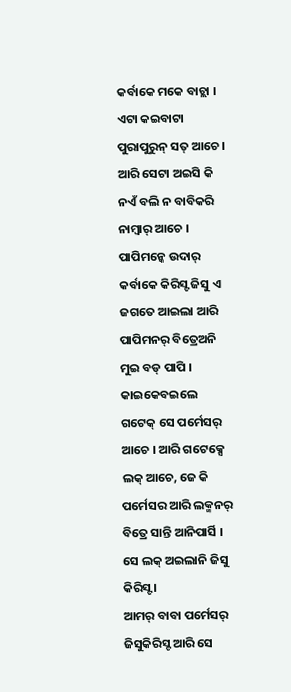କର୍ବାକେ ମକେ ବାଚ୍ଲା ।
ଏଟା କଇବାଟା ପୁରାପୁରୁନ୍ ସତ୍ ଆଚେ । ଆରି ସେଟା ଅଇସି କି ନଏଁ ବଲି ନ ବାବିକରି ନାମ୍ବାର୍ ଆଚେ । ପାପିମନ୍କେ ଉଦାର୍ କର୍ବାକେ କିରିସ୍ଟ ଜିସୁ ଏ ଜଗତେ ଆଇଲା ଆରି ପାପିମନର୍ ବିତ୍ରେଅନି ମୁଇ ବଡ୍ ପାପି ।
କାଇକେବଇଲେ ଗଟେକ୍ ସେ ପର୍ମେସର୍ ଆଚେ । ଆରି ଗଟେକ୍ସେ ଲକ୍ ଆଚେ, ଜେ କି ପର୍ମେସର ଆରି ଲକ୍ମନର୍ ବିତ୍ରେ ସାନ୍ତି ଆନିପାର୍ସି । ସେ ଲକ୍ ଅଇଲାନି ଜିସୁ କିରିସ୍ଟ ।
ଆମର୍ ବାବା ପର୍ମେସର୍ ଜିସୁକିରିସ୍ଟ ଆରି ସେ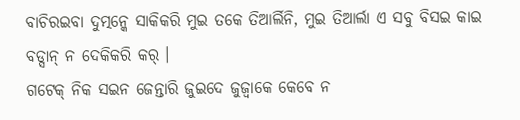ବାଚିରଇବା ଦୁତ୍ମନ୍କେ ସାକିକରି ମୁଇ ତକେ ତିଆର୍ଲିନି, ମୁଇ ତିଆର୍ଲା ଏ ସବୁ ବିସଇ କାଇ ବଡ୍ସାନ୍ ନ ଦେକିକରି କର୍ ।
ଗଟେକ୍ ନିକ ସଇନ ଜେନ୍ତାରି ଜୁଇଦେ ଜୁଜ୍ବାକେ କେବେ ନ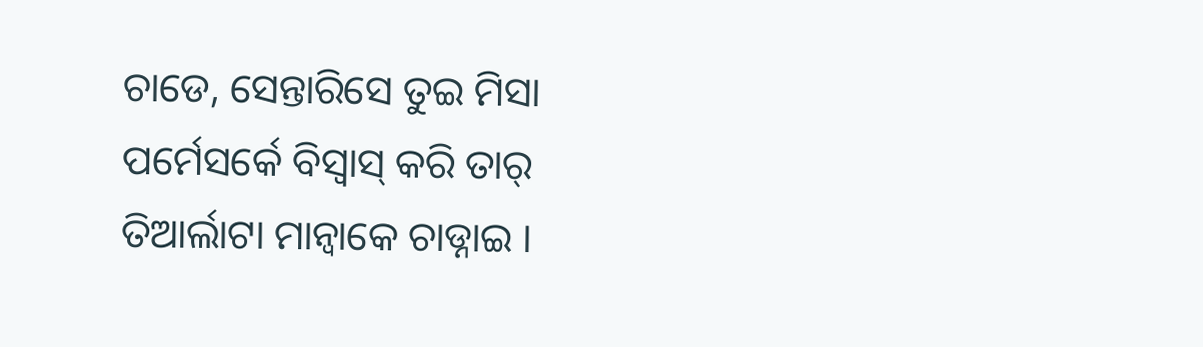ଚାଡେ, ସେନ୍ତାରିସେ ତୁଇ ମିସା ପର୍ମେସର୍କେ ବିସ୍ବାସ୍ କରି ତାର୍ ତିଆର୍ଲାଟା ମାନ୍ବାକେ ଚାଡ୍ନାଇ ।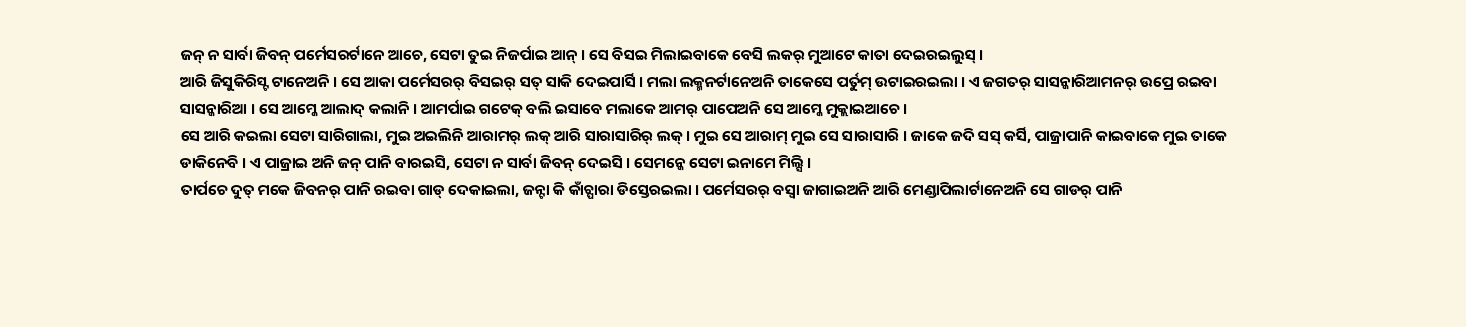ଜନ୍ ନ ସାର୍ବା ଜିବନ୍ ପର୍ମେସରର୍ଟାନେ ଆଚେ, ସେଟା ତୁଇ ନିଜର୍ପାଇ ଆନ୍ । ସେ ବିସଇ ମିଲାଇବାକେ ବେସି ଲକର୍ ମୁଆଟେ କାତା ଦେଇରଇଲୁସ୍ ।
ଆରି ଜିସୁକିରିସ୍ଟ ଟାନେଅନି । ସେ ଆକା ପର୍ମେସରର୍ ବିସଇର୍ ସତ୍ ସାକି ଦେଇପାର୍ସି । ମଲା ଲକ୍ମନର୍ଟାନେଅନି ତାକେସେ ପର୍ତୁମ୍ ଉଟାଇରଇଲା । ଏ ଜଗତର୍ ସାସନ୍କାରିଆମନର୍ ଉପ୍ରେ ରଇବା ସାସନ୍କାରିଆ । ସେ ଆମ୍କେ ଆଲାଦ୍ କଲାନି । ଆମର୍ପାଇ ଗଟେକ୍ ବଲି ଇସାବେ ମଲାକେ ଆମର୍ ପାପେଅନି ସେ ଆମ୍କେ ମୁକ୍ଲାଇଆଚେ ।
ସେ ଆରି କଇଲା ସେଟା ସାରିଗାଲା, ମୁଇ ଅଇଲିନି ଆରାମର୍ ଲକ୍ ଆରି ସାରାସାରିର୍ ଲକ୍ । ମୁଇ ସେ ଆରାମ୍ ମୁଇ ସେ ସାରାସାରି । ଜାକେ ଜଦି ସସ୍ କର୍ସି, ପାଜ୍ରାପାନି କାଇବାକେ ମୁଇ ତାକେ ଡାକିନେବି । ଏ ପାଜ୍ରାଇ ଅନି ଜନ୍ ପାନି ବାରଇସି, ସେଟା ନ ସାର୍ବା ଜିବନ୍ ଦେଇସି । ସେମନ୍କେ ସେଟା ଇନାମେ ମିଲ୍ସି ।
ତାର୍ପଚେ ଦୁତ୍ ମକେ ଜିବନର୍ ପାନି ରଇବା ଗାଡ୍ ଦେକାଇଲା, ଜନ୍ଟା କି କାଁଚ୍ପାରା ଡିସ୍ତେରଇଲା । ପର୍ମେସରର୍ ବସ୍ବା ଜାଗାଇଅନି ଆରି ମେଣ୍ଡାପିଲାର୍ଟାନେଅନି ସେ ଗାଡର୍ ପାନି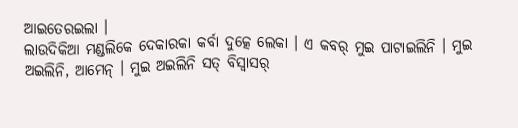ଆଇତେରଇଲା ।
ଲାଉଦିକିଆ ମଣ୍ଡଲିକେ ଦେକାରକା କର୍ବା ଦୁତ୍କେ ଲେକା । ଏ କବର୍ ମୁଇ ପାଟାଇଲିନି । ମୁଇ ଅଇଲିନି, ଆମେନ୍ । ମୁଇ ଅଇଲିନି ସତ୍ ବିସ୍ବାସର୍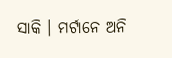ସାକି । ମର୍ଟାନେ ଅନି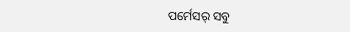ପର୍ମେସର୍ ସବୁ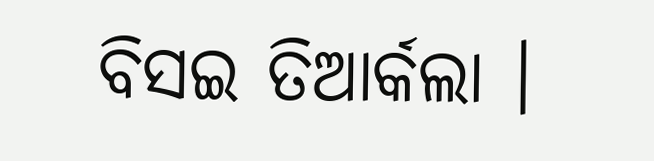ବିସଇ ତିଆର୍କଲା ।